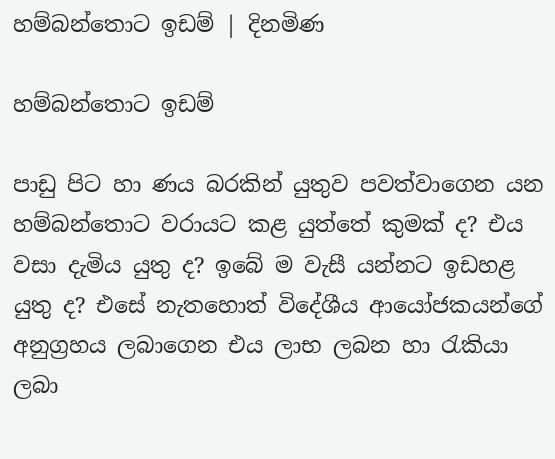හම්බන්තොට ඉඩම් | දිනමිණ

හම්බන්තොට ඉඩම්

පාඩු පිට හා ණය බරකින් යුතුව පවත්වාගෙන යන හම්බන්තොට වරායට කළ යුත්තේ කුමක් ද? එය වසා දැමිය යුතු ද? ඉබේ ම වැසී යන්නට ඉඩහළ යුතු ද? එසේ නැතහොත් විදේශීය ආයෝජකයන්ගේ අනුග්‍රහය ලබාගෙන එය ලාභ ලබන හා රැකියා ලබා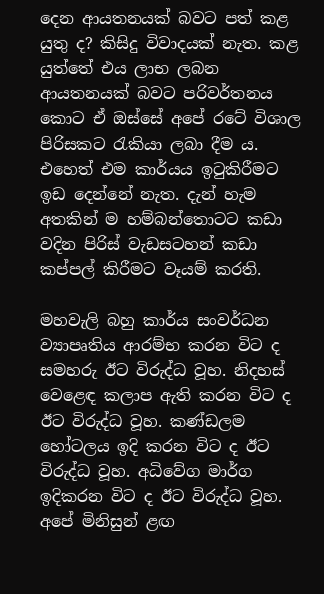දෙන ආයතනයක් බවට පත් කළ යුතු ද? කිසිදු විවාදයක් නැත. කළ යුත්තේ එය ලාභ ලබන ආයතනයක් බවට පරිවර්තනය කොට ඒ ඔස්සේ අපේ රටේ විශාල පිරිසකට රැකියා ලබා දීම ය. එහෙත් එම කාර්යය ඉටුකිරීමට ඉඩ දෙන්නේ නැත. දැන් හැම අතකින් ම හම්බන්තොටට කඩා වදින පිරිස් වැඩසටහන් කඩා කප්පල් කිරීමට වෑයම් කරති.

මහවැලි බහු කාර්ය සංවර්ධන ව්‍යාපෘතිය ආරම්භ කරන විට ද සමහරු ඊට විරුද්ධ වූහ. නිදහස් වෙළෙඳ කලාප ඇති කරන විට ද ඊට විරුද්ධ වූහ. කණ්ඩලම හෝටලය ඉදි කරන විට ද ඊට විරුද්ධ වූහ. අධිවේග මාර්ග ඉදිකරන විට ද ඊට විරුද්ධ වූහ. අපේ මිනිසුන් ළඟ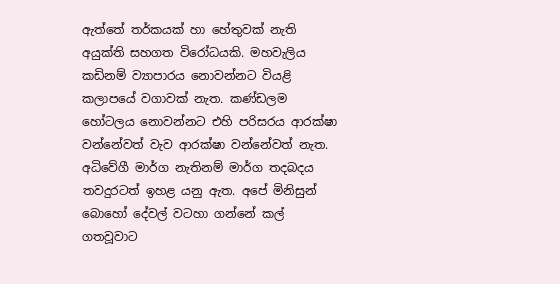ඇත්තේ තර්කයක් හා හේතුවක් නැති අයුක්ති සහගත විරෝධයකි. මහවැලිය කඩිනම් ව්‍යාපාරය නොවන්නට වියළි කලාපයේ වගාවක් නැත. කණ්ඩලම හෝටලය නොවන්නට එහි පරිසරය ආරක්ෂා වන්නේවත් වැව ආරක්ෂා වන්නේවත් නැත. අධිවේගී මාර්ග නැතිනම් මාර්ග තදබදය තවදුරටත් ඉහළ යනු ඇත. අපේ මිනිසුන් බොහෝ දේවල් වටහා ගන්නේ කල් ගතවූවාට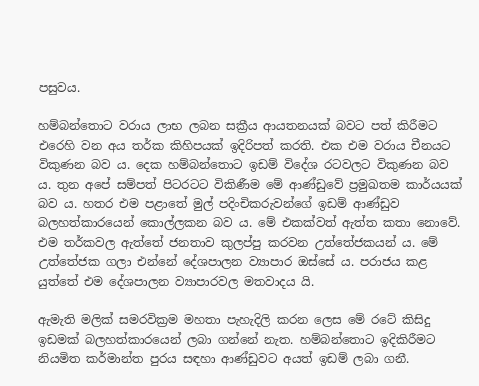පසුවය.

හම්බන්තොට වරාය ලාභ ලබන සක්‍රීය ආයතනයක් බවට පත් කිරීමට එරෙහි වන අය තර්ක කිහිපයක් ඉදිරිපත් කරති. එක එම වරාය චීනයට විකුණන බව ය. දෙක හම්බන්තොට ඉඩම් විදේශ රටවලට විකුණන බව ය. තුන අපේ සම්පත් පිටරටට විකිණීම මේ ආණ්ඩුවේ ප්‍රමුඛතම කාර්යයක් බව ය. හතර එම පළාතේ මුල් පදිංචිකරුවන්ගේ ඉඩම් ආණ්ඩුව බලහත්කාරයෙන් කොල්ලකන බව ය. මේ එකක්වත් ඇත්ත කතා නොවේ. එම තර්කවල ඇත්තේ ජනතාව කුලප්පු කරවන උත්තේජකයන් ය. මේ උත්තේජක ගලා එන්නේ දේශපාලන ව්‍යාපාර ඔස්සේ ය. පරාජය කළ යුත්තේ එම දේශපාලන ව්‍යාපාරවල මතවාදය යි.

ඇමැති මලික් සමරවික්‍රම මහතා පැහැදිලි කරන ලෙස මේ රටේ කිසිදු ඉඩමක් බලහත්කාරයෙන් ලබා ගන්නේ නැත. හම්බන්තොට ඉදිකිරීමට නියමිත කර්මාන්ත පුරය සඳහා ආණ්ඩුවට අයත් ඉඩම් ලබා ගනී.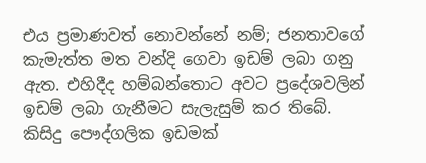එය ප්‍රමාණවත් නොවන්නේ නම්; ජනතාවගේ කැමැත්ත මත වන්දි ගෙවා ඉඩම් ලබා ගනු ඇත. එහිදීද හම්බන්තොට අවට ප්‍රදේශවලින් ඉඩම් ලබා ගැනීමට සැලැසුම් කර තිබේ. කිසිදු පෞද්ගලික ඉඩමක්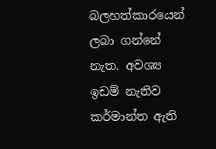බලහත්කාරයෙන් ලබා ගන්නේ නැත. අවශ්‍ය ඉඩම් නැතිව කර්මාන්ත ඇති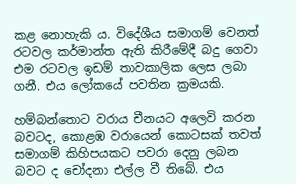කළ නොහැකි ය. විදේශීය සමාගම් වෙනත් රටවල කර්මාන්ත ඇති කිරීමේදී බදු ගෙවා එම රටවල ඉඩම් තාවකාලික ලෙස ලබා ගනී. එය ලෝකයේ පවතින ක්‍රමයකි.

හම්බන්තොට වරාය චීනයට අලෙවි කරන බවටද, කොළඹ වරායෙන් කොටසක් තවත් සමාගම් කිහිපයකට පවරා දෙනු ලබන බවට ද චෝදනා එල්ල වී තිබේ. එය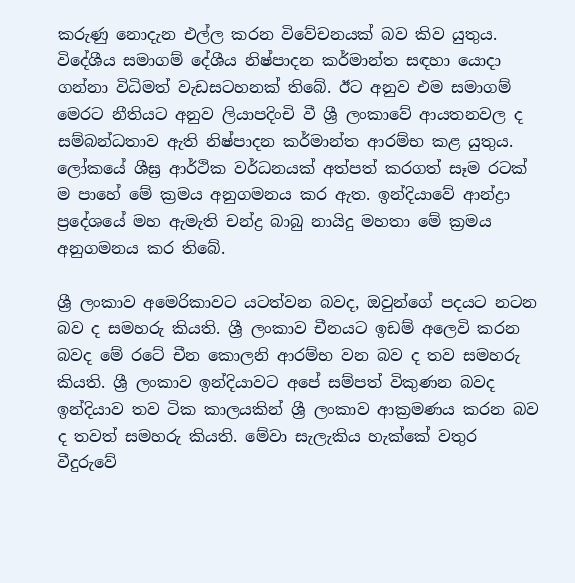කරුණු නොදැන එල්ල කරන විවේචනයක් බව කිව යුතුය. විදේශීය සමාගම් දේශීය නිෂ්පාදන කර්මාන්ත සඳහා යොදා ගන්නා විධිමත් වැඩසටහනක් තිබේ. ඊට අනුව එම සමාගම් මෙරට නීතියට අනුව ලියාපදිංචි වී ශ්‍රී ලංකාවේ ආයතනවල ද සම්බන්ධතාව ඇති නිෂ්පාදන කර්මාන්ත ආරම්භ කළ යුතුය. ලෝකයේ ශීඝ්‍ර ආර්ථික වර්ධනයක් අත්පත් කරගත් සෑම රටක් ම පාහේ මේ ක්‍රමය අනුගමනය කර ඇත. ඉන්දියාවේ ආන්ද්‍රා ප්‍රදේශයේ මහ ඇමැති චන්ද්‍ර බාබු නායිදු මහතා මේ ක්‍රමය අනුගමනය කර තිබේ.

ශ්‍රී ලංකාව අමෙරිකාවට යටත්වන බවද, ඔවුන්ගේ පදයට නටන බව ද සමහරු කියති. ශ්‍රී ලංකා‍ව චීනයට ඉඩම් අලෙවි කරන බවද මේ රටේ චීන කොලනි ආරම්භ වන බව ද තව සමහරු කියති. ශ්‍රී ලංකාව ඉන්දියාවට අපේ සම්පත් විකුණන බවද ඉන්දියාව තව ටික කාලයකින් ශ්‍රී ලංකාව ආක්‍රමණය කරන බව ද තවත් සමහරු කියති. මේවා සැලැකිය හැක්කේ වතුර වීදුරුවේ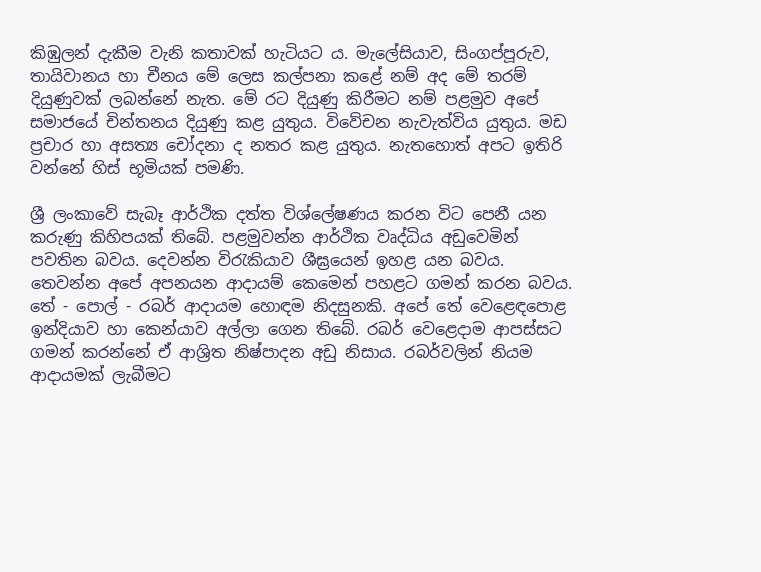කිඹුලන් දැකීම වැනි කතාවක් හැටියට ය. මැලේසියාව, සිංගප්පූරුව, තායිවානය හා චීනය මේ ලෙස කල්පනා කළේ නම් අද මේ තරම් දියුණුවක් ලබන්නේ නැත. මේ රට දියුණු කිරීමට නම් පළමුව අපේ සමාජයේ චින්තනය දියුණු කළ යුතුය. විවේචන නැවැත්විය යුතුය. මඩ ප්‍රචාර හා අසත්‍ය චෝදනා ද නතර කළ යුතුය. නැතහොත් අපට ඉතිරි වන්නේ හිස් භූමියක් පමණි.

ශ්‍රී ලංකාවේ සැබෑ ආර්ථික දත්ත විශ්ලේෂණය කරන විට පෙනී යන කරුණු කිහිපයක් තිබේ. පළමුවන්න ආර්ථික වෘද්ධිය අඩුවෙමින් පවතින බවය. දෙවන්න විරැකියාව ශීඝ්‍රයෙන් ඉහළ යන බවය. තෙවන්න අපේ අපනයන ආදායම් කෙමෙන් පහළට ගමන් කරන බවය. තේ - පොල් - රබර් ආදායම හොඳම නිදසුනකි. අපේ තේ වෙළෙඳපොළ ඉන්දියාව හා කෙන්යාව අල්ලා ගෙන තිබේ. රබර් වෙළෙදාම ආපස්සට ගමන් කරන්නේ ඒ ආශ්‍රිත නිෂ්පාදන අඩු නිසාය. රබර්වලින් නියම ආදායමක් ලැබීමට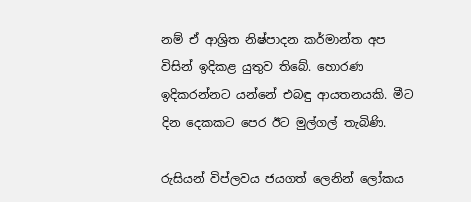නම් ඒ ආශ්‍රිත නිෂ්පාදන කර්මාන්ත අප විසින් ඉදිකළ යුතුව තිබේ. හොරණ ඉදිකරන්නට යන්නේ එබඳු ආයතනයකි. මීට දින දෙකකට පෙර ඊට මුල්ගල් තැබිණි.

රුසියන් විප්ලවය ජයගත් ලෙනින් ලෝකය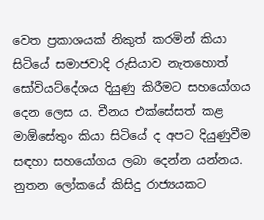වෙත ප්‍රකාශයක් නිකුත් කරමින් කියා සිටියේ සමාජවාදි රුසියාව නැතහොත් සෝවියට්දේශය දියුණු කිරීමට සහයෝගය දෙන ලෙස ය. චීනය එක්සේසත් කළ මාඕසේතුං කියා සිටියේ ද අපට දියුණුවීම සඳහා සහයෝගය ලබා දෙන්න යන්නය. නුතන ලෝකයේ කිසිදු රාජ්‍යයකට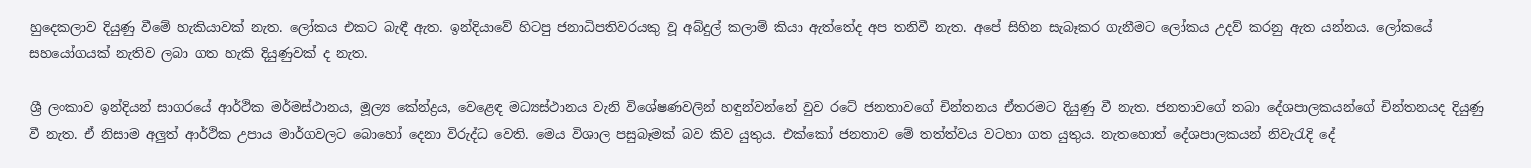හුදෙකලාව දියුණු වීමේ හැකියාවක් නැත. ලෝකය එකට බැඳී ඇත. ඉන්දියාවේ හිටපු ජනාධිපතිවරයකු වූ අබ්දුල් කලාම් කියා ඇත්තේද අප තනිවී නැත. අපේ සිහින සැබෑකර ගැනීමට ලෝකය උදව් කරනු ඇත යන්නය. ලෝකයේ සහයෝගයක් නැතිව ලබා ගත හැකි දියුණුවක් ද නැත.

ශ්‍රී ලංකාව ඉන්දියන් සාගරයේ ආර්ථික මර්මස්ථානය, මූල්‍ය කේන්ද්‍රය, වෙළෙඳ මධ්‍යස්ථානය වැනි විශේෂණවලින් හඳුන්වන්නේ වුව රටේ ජනතාවගේ චින්තනය ඒතරමට දියුණු වී නැත. ජනතාවගේ තබා දේශපාලකයන්ගේ චින්තනයද දියුණු වී නැත. ඒ නිසාම අලුත් ආර්ථික උපාය මාර්ගවලට බොහෝ දෙනා විරුද්ධ වෙති. මෙය විශාල පසුබෑමක් බව කිව යුතුය. එක්කෝ ජනතාව මේ තත්ත්වය වටහා ගත යුතුය. නැතහොත් දේශපාලකයන් නිවැරැදි දේ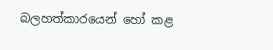බලහත්කාරයෙන් හෝ කළ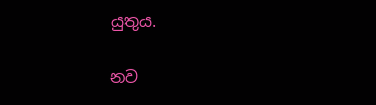යුතුය.

නව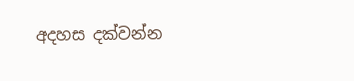අදහස දක්වන්න